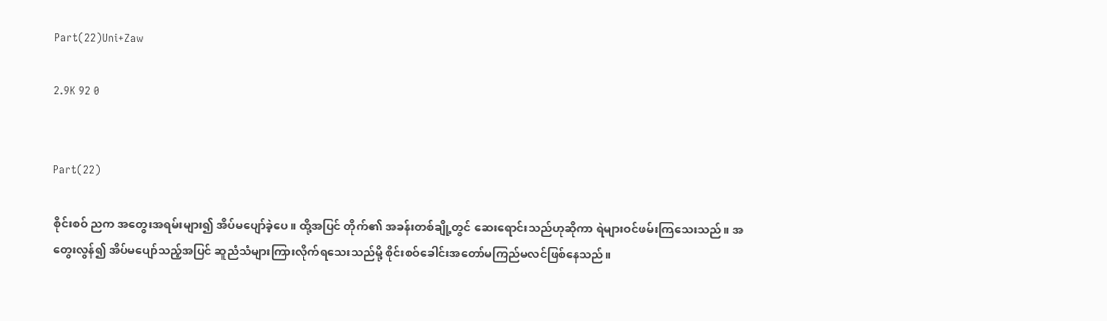Part(22)Uni+Zaw

2.9K 92 0


Part(22)

စိုင်းစဝ် ညက အတွေးအရမ်းများ၍ အိပ်မပျော်ခဲ့ပေ။ ထို့အပြင် တိုက်၏ အခန်းတစ်ချို့တွင် ဆေးရောင်းသည်ဟုဆိုကာ ရဲများဝင်ဖမ်းကြသေးသည်။ အတွေးလွန်၍ အိပ်မပျော်သည့်အပြင် ဆူညံသံများကြားလိုက်ရသေးသည်မို့ စိုင်းစဝ်ခေါင်း‌အတော်မကြည်မလင်ဖြစ်နေသည်။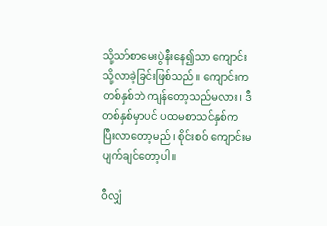သို့သာ်စာမေးပွဲနီးနေ၍သာ ကျောင်းသို့လာခဲ့ခြင်းဖြစ်သည်။ ကျောင်းက တစ်နှစ်ဘဲ ကျန်တော့သည်မလား၊ ဒီတစ်နှစ်မှာပင် ပထမစာသင်နှစ်က ပြီး‌လာတော့မည်၊ စိုင်းစဝ် ကျောင်းမပျက်ချင်တော့ပါ။

ဝီလျှံ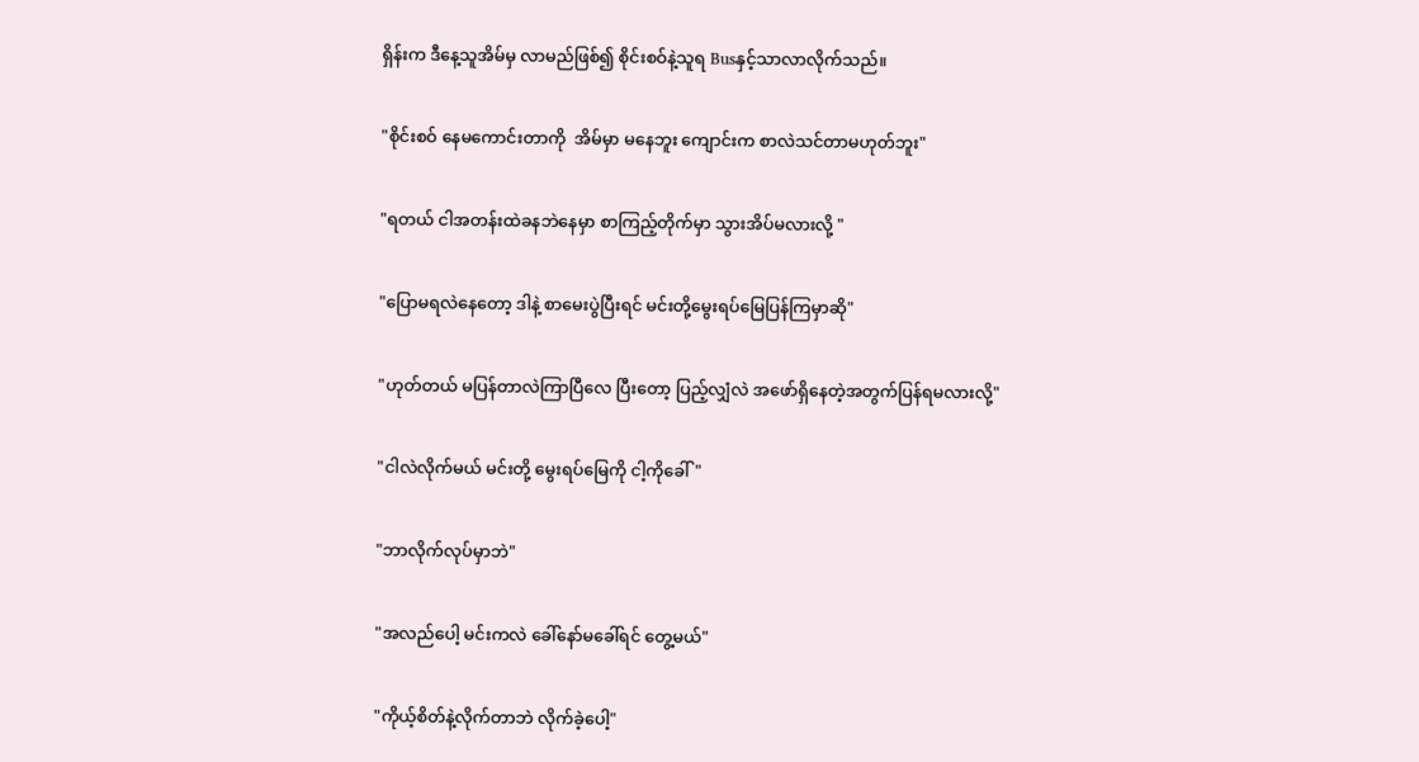ရှိန်းက ဒီနေ့သူအိမ်မှ လာမည်ဖြစ်၍ စိုင်းစဝ်နဲ့သူရ Busနှင့်သာလာလိုက်သည်။

"စိုင်းစဝ် နေမကောင်းတာကို  အိမ်မှာ မနေဘူး ကျောင်းက စာလဲသင်တာမဟုတ်ဘူး"

"ရတယ် ငါအတန်းထဲခနဘဲနေမှာ စာကြည့်တိုက်မှာ သွားအိပ်မလားလို့ "

"ပြောမရလဲနေတော့ ဒါနဲ့ စာမေးပွဲပြီးရင် မင်းတို့မွေးရပ်မြေပြန်ကြမှာဆို"

"ဟုတ်တယ် မပြန်တာလဲကြာပြီလေ ပြီးတော့ ပြည့်လျှံလဲ အဖော်ရှိနေတဲ့အတွက်ပြန်ရမလားလို့"

"ငါလဲလိုက်မယ် မင်းတို့ မွေးရပ်မြေကို ငါ့ကိုခေါ်"

"ဘာလိုက်လုပ်မှာဘဲ"

"အလည်ပေါ့ မင်းကလဲ ခေါ်နော်မခေါ်ရင် တွေ့မယ်"

"ကိုယ့်စိတ်နဲ့လိုက်တာဘဲ လိုက်ခဲ့ပေါ့"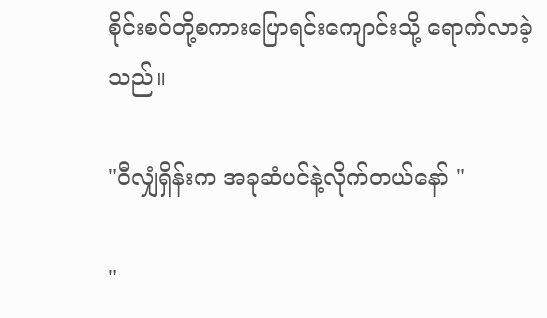စိုင်းစဝ်တို့စကားပြောရင်းကျောင်းသို့ ရောက်လာခဲ့သည်။

"ဝီလျှံရှိန်းက အခုဆံပင်နဲ့လိုက်တယ်နော် "

"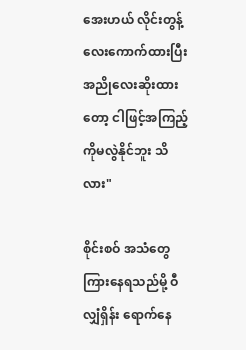အေးဟယ် လိုင်းတွန့်လေးကောက်ထားပြီး အညိုလေးဆိုးထားတော့ ငါဖြင့်အကြည့်ကိုမလွဲနိုင်ဘူး သိလား"

စိုင်းစဝ် အသံတွေကြားနေရသည်မို့ ဝီလျှံရှိန်း ရောက်နေ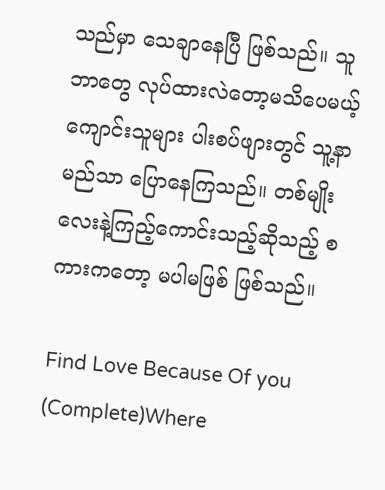သည်မှာ သေချာနေပြီ ဖြစ်သည်။ သူဘာတွေ လုပ်ထားလဲတော့မသိပေမယ့် ကျောင်းသူများ ပါးစပ်ဖျားတွင် သူ့နာမည်သာ ပြောနေကြသည်။ တစ်မျိုးလေးနဲ့ကြည့်ကောင်းသည့်ဆိုသည့် စကားကတော့ မပါမဖြစ် ဖြစ်သည်။

Find Love Because Of you (Complete)Where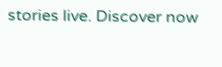stories live. Discover now